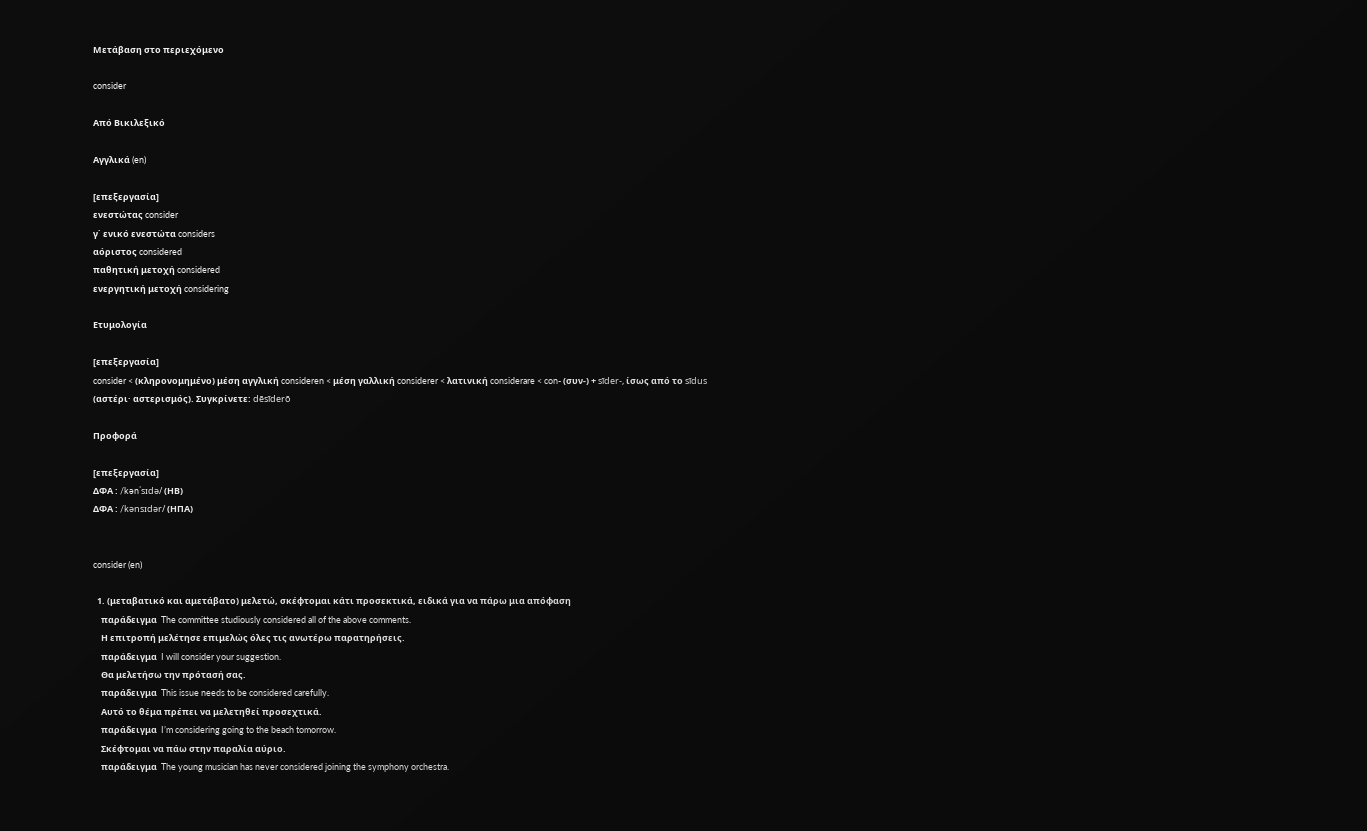Μετάβαση στο περιεχόμενο

consider

Από Βικιλεξικό

Αγγλικά (en)

[επεξεργασία]
ενεστώτας consider
γ΄ ενικό ενεστώτα considers
αόριστος considered
παθητική μετοχή considered
ενεργητική μετοχή considering

Ετυμολογία

[επεξεργασία]
consider < (κληρονομημένο) μέση αγγλική consideren < μέση γαλλική considerer < λατινική considerare < con- (συν-) + sīder-, ίσως από το sīdus (αστέρι· αστερισμός). Συγκρίνετε: dēsīderō

Προφορά

[επεξεργασία]
ΔΦΑ : /kənˈsɪdə/ (ΗΒ)
ΔΦΑ : /kənsɪdər/ (ΗΠΑ)


consider (en)

  1. (μεταβατικό και αμετάβατο) μελετώ, σκέφτομαι κάτι προσεκτικά, ειδικά για να πάρω μια απόφαση
    παράδειγμα  The committee studiously considered all of the above comments.
    Η επιτροπή μελέτησε επιμελώς όλες τις ανωτέρω παρατηρήσεις.
    παράδειγμα  I will consider your suggestion.
    Θα μελετήσω την πρότασή σας.
    παράδειγμα  This issue needs to be considered carefully.
    Αυτό το θέμα πρέπει να μελετηθεί προσεχτικά.
    παράδειγμα  I’m considering going to the beach tomorrow.
    Σκέφτομαι να πάω στην παραλία αύριο.
    παράδειγμα  The young musician has never considered joining the symphony orchestra.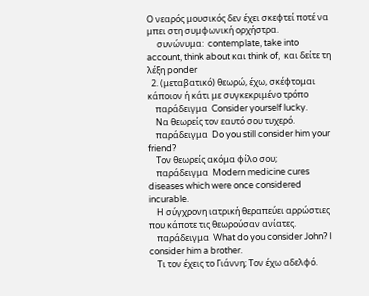Ο νεαρός μουσικός δεν έχει σκεφτεί ποτέ να μπει στη συμφωνική ορχήστρα.
     συνώνυμα:  contemplate, take into account, think about και think of,  και δείτε τη λέξη ponder
  2. (μεταβατικό) θεωρώ, έχω, σκέφτομαι κάποιον ή κάτι με συγκεκριμένο τρόπο
    παράδειγμα  Consider yourself lucky.
    Να θεωρείς τον εαυτό σου τυχερό.
    παράδειγμα  Do you still consider him your friend?
    Τον θεωρείς ακόμα φίλο σου;
    παράδειγμα  Modern medicine cures diseases which were once considered incurable.
    Η σύγχρονη ιατρική θεραπεύει αρρώστιες που κάποτε τις θεωρούσαν ανίατες.
    παράδειγμα  What do you consider John? I consider him a brother.
    Τι τον έχεις το Γιάννη; Τον έχω αδελφό.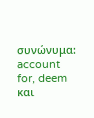συνώνυμα:  account for, deem και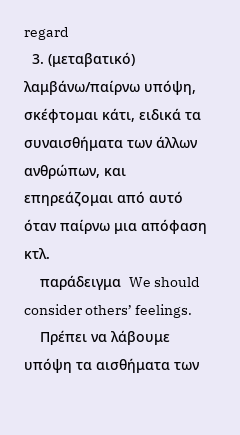regard
  3. (μεταβατικό) λαμβάνω/παίρνω υπόψη, σκέφτομαι κάτι, ειδικά τα συναισθήματα των άλλων ανθρώπων, και επηρεάζομαι από αυτό όταν παίρνω μια απόφαση κτλ.
    παράδειγμα  We should consider others’ feelings.
    Πρέπει να λάβουμε υπόψη τα αισθήματα των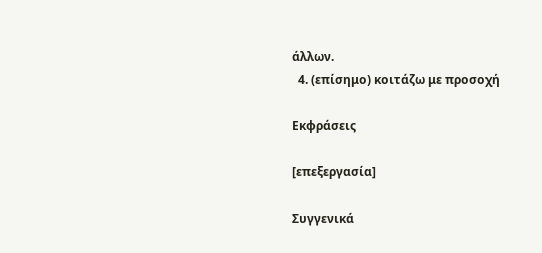άλλων.
  4. (επίσημο) κοιτάζω με προσοχή

Εκφράσεις

[επεξεργασία]

Συγγενικά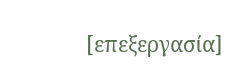[επεξεργασία]